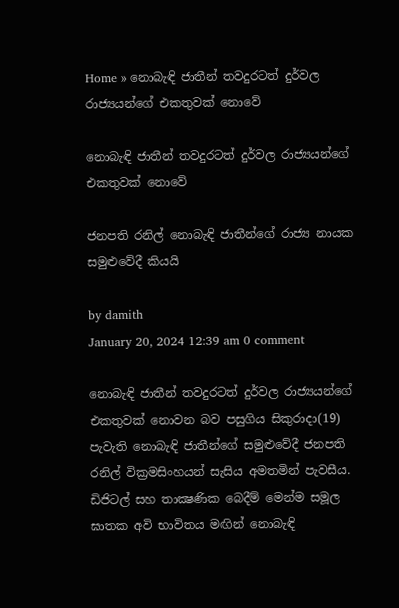Home » නොබැඳි ජාතීන් තවදුරටත් දුර්වල රාජ්‍යයන්ගේ එකතුවක් නොවේ

නොබැඳි ජාතීන් තවදුරටත් දුර්වල රාජ්‍යයන්ගේ එකතුවක් නොවේ

ජනපති රනිල් නොබැඳි ජාතීන්ගේ රාජ්‍ය නායක සමුළුවේදී කියයි

by damith
January 20, 2024 12:39 am 0 comment

නොබැඳි ජාතීන් තවදුරටත් දුර්වල රාජ්‍යයන්ගේ එකතුවක් නොවන බව පසුගිය සිකුරාදා(19) පැවැති නොබැඳි ජාතීන්ගේ සමුළුවේදී ජනපති රනිල් වික්‍රමසිංහයන් සැසිය අමතමින් පැවසීය. ඩිජිටල් සහ තාක්‍ෂණික බෙදීම් මෙන්ම සමූල ඝාතක අවි භාවිතය මඟින් නොබැඳි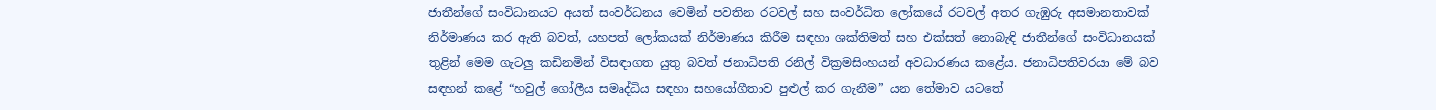ජාතීන්ගේ සංවිධානයට අයත් සංවර්ධනය වෙමින් පවතින රටවල් සහ සංවර්ධිත ලෝකයේ රටවල් අතර ගැඹුරු අසමානතාවක් නිර්මාණය කර ඇති බවත්, යහපත් ලෝකයක් නිර්මාණය කිරීම සඳහා ශක්තිමත් සහ එක්සත් නොබැඳි ජාතීන්ගේ සංවිධානයක් තුළින් මෙම ගැටලු කඩිනමින් විසඳාගත යුතු බවත් ජනාධිපති රනිල් වික්‍රමසිංහයන් අවධාරණය කළේය. ජනාධිපතිවරයා මේ බව සඳහන් කළේ “හවුල් ගෝලීය සමෘද්ධිය සඳහා සහයෝගීතාව පුළුල් කර ගැනීම” යන තේමාව යටතේ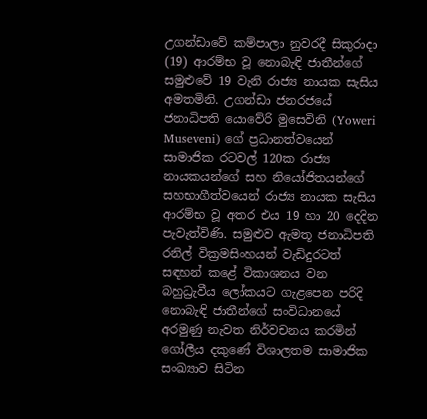උගන්ඩාවේ කම්පාලා නුවරදී සිකුරාදා (19) ආරම්භ වූ නොබැඳි ජාතීන්ගේ සමුළුවේ 19 වැනි රාජ්‍ය නායක සැසිය අමතමිනි. උගන්ඩා ජනරජයේ ජනාධිපති යොවේරි මුසෙවිනි (Yoweri Museveni) ගේ ප්‍රධානත්වයෙන් සාමාජික රටවල් 120ක රාජ්‍ය නායකයන්ගේ සහ නියෝජිතයන්ගේ සහභාගීත්වයෙන් රාජ්‍ය නායක සැසිය ආරම්භ වූ අතර එය 19 හා 20 දෙදින පැවැත්විණි. සමුළුව ඇමතූ ජනාධිපති රනිල් වික්‍රමසිංහයන් වැඩිදුරටත් සඳහන් කළේ විකාශනය වන බහුධ්‍රැවීය ලෝකයට ගැළපෙන පරිදි නොබැඳි ජාතීන්ගේ සංවිධානයේ අරමුණු නැවත නිර්වචනය කරමින් ගෝලීය දකුණේ විශාලතම සාමාජික සංඛ්‍යාව සිටින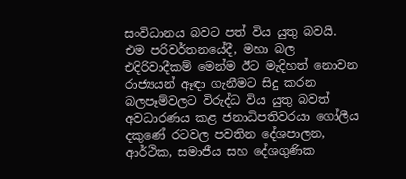සංවිධානය බවට පත් විය යුතු බවයි. එම පරිවර්තනයේදී, මහා බල එදිරිවාදීකම් මෙන්ම ඊට මැදිහත් නොවන රාජ්‍යයන් ඈඳා ගැනීමට සිදු කරන බලපෑම්වලට විරුද්ධ විය යුතු බවත් අවධාරණය කළ ජනාධිපතිවරයා ගෝලීය දකුණේ රටවල පවතින දේශපාලන, ආර්ථික, සමාජීය සහ දේශගුණික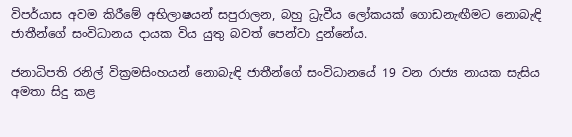විපර්යාස අවම කිරීමේ අභිලාෂයන් සපුරාලන, බහු ධ්‍රැවීය ලෝකයක් ගොඩනැඟීමට නොබැඳි ජාතීන්ගේ සංවිධානය දායක විය යුතු බවත් පෙන්වා දුන්නේය.

ජනාධිපති රනිල් වික්‍රමසිංහයන් නොබැඳි ජාතීන්ගේ සංවිධානයේ 19 වන රාජ්‍ය නායක සැසිය අමතා සිදු කළ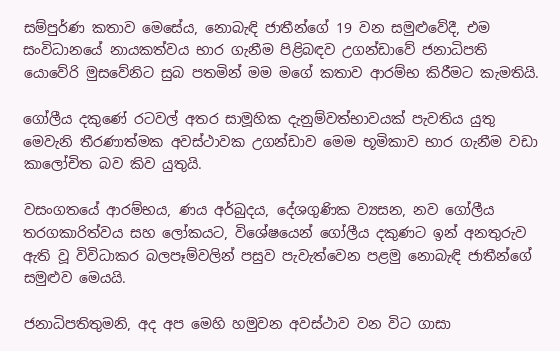සම්පුර්ණ කතාව මෙසේය, නොබැඳි ජාතීන්ගේ 19 වන සමුළුවේදී, එම සංවිධානයේ නායකත්වය භාර ගැනීම පිළිබඳව උගන්ඩාවේ ජනාධිපති යොවේරි මුසවේනිට සුබ පතමින් මම මගේ කතාව ආරම්භ කිරීමට කැමතියි.

ගෝලීය දකුණේ රටවල් අතර සාමූහික දැනුම්වත්භාවයක් පැවතිය යුතු මෙවැනි තීරණාත්මක අවස්ථාවක උගන්ඩාව මෙම භූමිකාව භාර ගැනීම වඩා කාලෝචිත බව කිව යුතුයි.

වසංගතයේ ආරම්භය, ණය අර්බුදය, දේශගුණික ව්‍යසන, නව ගෝලීය තරගකාරිත්වය සහ ලෝකයට, විශේෂයෙන් ගෝලීය දකුණට ඉන් අනතුරුව ඇති වූ විවිධාකර බලපෑම්වලින් පසුව පැවැත්වෙන පළමු නොබැඳි ජාතීන්ගේ සමුළුව මෙයයි.

ජනාධිපතිතුමනි, අද අප මෙහි හමුවන අවස්ථාව වන විට ගාසා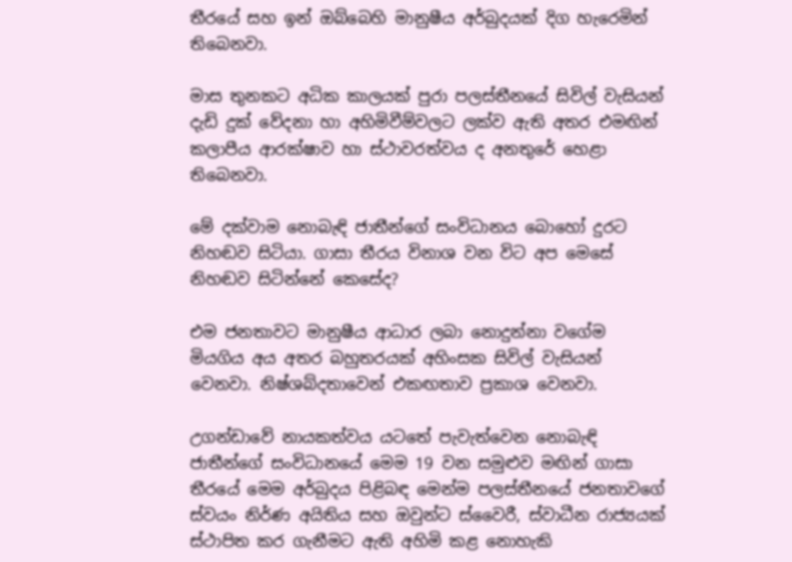තීරයේ සහ ඉන් ඔබ්බෙහි මානුෂීය අර්බුදයක් දිග හැරෙමින් තිබෙනවා.

මාස තුනකට අධික කාලයක් පුරා පලස්තීනයේ සිවිල් වැසියන් දැඩි දුක් වේදනා හා අහිමිවීම්වලට ලක්ව ඇති අතර එමඟින් කලාපීය ආරක්ෂාව හා ස්ථාවරත්වය ද අනතුරේ හෙළා තිබෙනවා.

මේ දක්වාම නොබැඳි ජාතීන්ගේ සංවිධානය බොහෝ දුරට නිහඬව සිටියා. ගාසා තීරය විනාශ වන විට අප මෙසේ නිහඬව සිටින්නේ කෙසේද?

එම ජනතාවට මානුෂීය ආධාර ලබා නොදුන්නා වගේම මියගිය අය අතර බහුතරයක් අහිංසක සිවිල් වැසියන් වෙනවා. නිෂ්ශබ්දතාවෙන් එකඟතාව ප්‍රකාශ වෙනවා.

උගන්ඩාවේ නායකත්වය යටතේ පැවැත්වෙන නොබැඳි ජාතීන්ගේ සංවිධානයේ මෙම 19 වන සමුළුව මඟින් ගාසා තීරයේ මෙම අර්බුදය පිළිබඳ මෙන්ම පලස්තීනයේ ජනතාවගේ ස්වයං නිර්ණ අයිතිය සහ ඔවුන්ට ස්වෛරී, ස්වාධීන රාජ්‍යයක් ස්ථාපිත කර ගැනීමට ඇති අහිමි කළ නොහැකි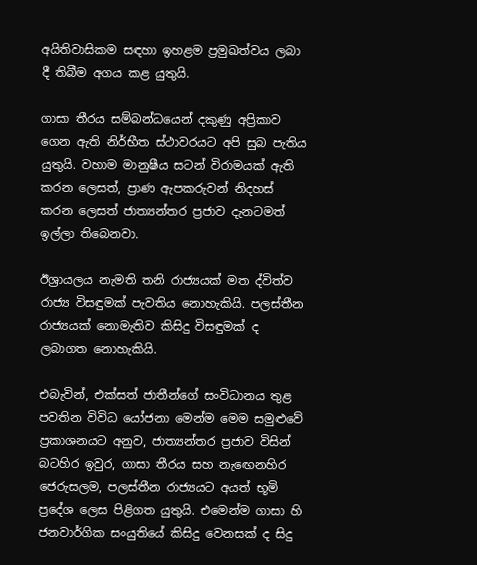අයිතිවාසිකම සඳහා ඉහළම ප්‍රමුඛත්වය ලබා දී තිබීම අගය කළ යුතුයි.

ගාසා තීරය සම්බන්ධයෙන් දකුණු අප්‍රිකාව ගෙන ඇති නිර්භීත ස්ථාවරයට අපි සුබ පැතිය යුතුයි. වහාම මානුෂීය සටන් විරාමයක් ඇති කරන ලෙසත්, ප්‍රාණ ඇපකරුවන් නිදහස් කරන ලෙසත් ජාත්‍යන්තර ප්‍රජාව දැනටමත් ඉල්ලා තිබෙනවා.

ඊශ්‍රායලය නැමති තනි රාජ්‍යයක් මත ද්විත්ව රාජ්‍ය විසඳුමක් පැවතිය නොහැකියි. පලස්තීන රාජ්‍යයක් නොමැතිව කිසිදු විසඳුමක් ද ලබාගත නොහැකියි.

එබැවින්, එක්සත් ජාතීන්ගේ සංවිධානය තුළ පවතින විවිධ යෝජනා මෙන්ම මෙම සමුළුවේ ප්‍රකාශනයට අනුව, ජාත්‍යන්තර ප්‍රජාව විසින් බටහිර ඉවුර, ගාසා තීරය සහ නැඟෙනහිර ජෙරුසලම, පලස්තීන රාජ්‍යයට අයත් භූමි ප්‍රදේශ ලෙස පිළිගත යුතුයි. එමෙන්ම ගාසා හි ජනවාර්ගික සංයුතියේ කිසිදු වෙනසක් ද සිදු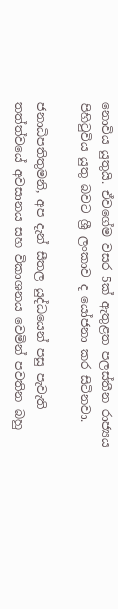නොවිය යුතුයි. ඒවගේම වසර 5ක් ඇතුළත පලස්තීන රාජ්‍යය පිහිටුවිය යුතු බවට ශ්‍රී ලංකාව ද යෝජනා කර සිටිනවා.

ජනාධිපතිතුමනි, අප දැන් සීතල යුද්ධයෙන් පසු පැවැති තත්ත්වයේ අවසානය සහ විකාශනය වෙමින් පවතින බහු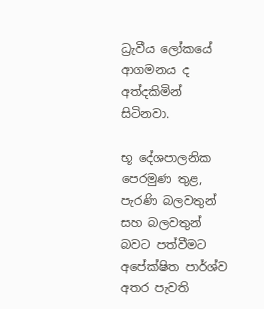ධ්‍රැවීය ලෝකයේ ආගමනය ද අත්දකිමින් සිටිනවා.

භූ දේශපාලනික පෙරමුණ තුළ, පැරණි බලවතුන් සහ බලවතුන් බවට පත්වීමට අපේක්ෂිත පාර්ශ්ව අතර පැවති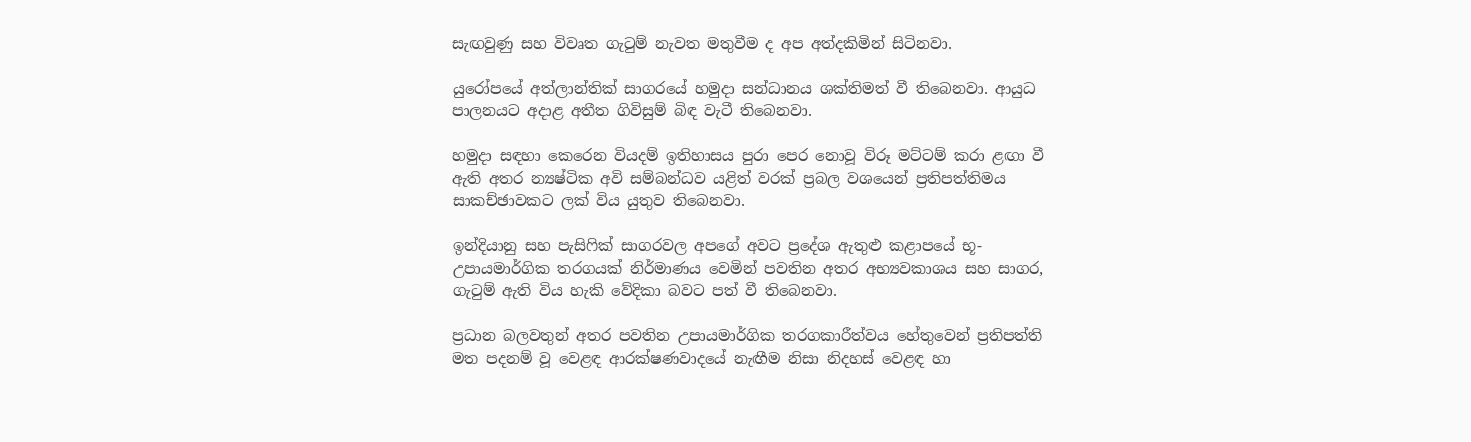සැඟවුණු සහ විවෘත ගැටුම් නැවත මතුවීම ද අප අත්දකිමින් සිටිනවා.

යුරෝපයේ අත්ලාන්තික් සාගරයේ හමුදා සන්ධානය ශක්තිමත් වී තිබෙනවා. ආයුධ පාලනයට අදාළ අතීත ගිවිසුම් බිඳ වැටී තිබෙනවා.

හමුදා සඳහා කෙරෙන වියදම් ඉතිහාසය පුරා පෙර නොවූ විරූ මට්ටම් කරා ළඟා වී ඇති අතර න්‍යෂ්ටික අවි සම්බන්ධව යළිත් වරක් ප්‍රබල වශයෙන් ප්‍රතිපත්තිමය සාකච්ඡාවකට ලක් විය යුතුව තිබෙනවා.

ඉන්දියානු සහ පැසිෆික් සාගරවල අපගේ අවට ප්‍රදේශ ඇතුළු කළාපයේ භූ-උපායමාර්ගික තරගයක් නිර්මාණය වෙමින් පවතින අතර අභ්‍යවකාශය සහ සාගර, ගැටුම් ඇති විය හැකි වේදිකා බවට පත් වී තිබෙනවා.

ප්‍රධාන බලවතුන් අතර පවතින උපායමාර්ගික තරගකාරීත්වය හේතුවෙන් ප්‍රතිපත්ති මත පදනම් වූ වෙළඳ ආරක්ෂණවාදයේ නැඟීම නිසා නිදහස් වෙළඳ හා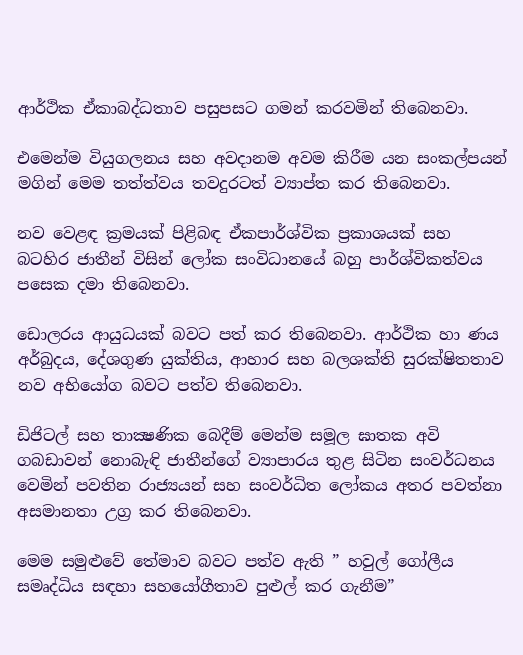ආර්ථික ඒකාබද්ධතාව පසුපසට ගමන් කරවමින් තිබෙනවා.

එමෙන්ම වියුගලනය සහ අවදානම අවම කිරීම යන සංකල්පයන් මගින් මෙම තත්ත්වය තවදුරටත් ව්‍යාප්ත කර තිබෙනවා.

නව වෙළඳ ක්‍රමයක් පිළිබඳ ඒකපාර්ශ්වික ප්‍රකාශයක් සහ බටහිර ජාතීන් විසින් ලෝක සංවිධානයේ බහු පාර්ශ්විකත්වය පසෙක දමා තිබෙනවා.

ඩොලරය ආයුධයක් බවට පත් කර තිබෙනවා. ආර්ථික හා ණය අර්බුදය, දේශගුණ යුක්තිය, ආහාර සහ බලශක්ති සුරක්ෂිතතාව නව අභියෝග බවට පත්ව තිබෙනවා.

ඩිජිටල් සහ තාක්‍ෂණික බෙදීම් මෙන්ම සමූල ඝාතක අවි ගබඩාවන් නොබැඳි ජාතීන්ගේ ව්‍යාපාරය තුළ සිටින සංවර්ධනය වෙමින් පවතින රාජ්‍යයන් සහ සංවර්ධිත ලෝකය අතර පවත්නා අසමානතා උග්‍ර කර තිබෙනවා.

මෙම සමුළුවේ තේමාව බවට පත්ව ඇති ” හවුල් ගෝලීය සමෘද්ධිය සඳහා සහයෝගීතාව පුළුල් කර ගැනීම”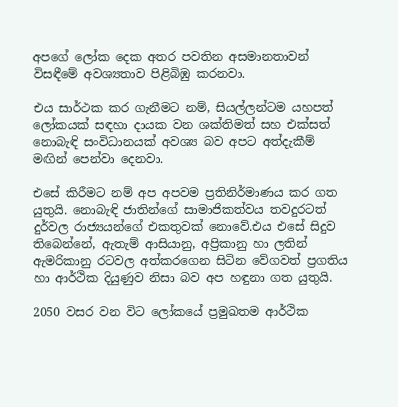අපගේ ලෝක දෙක අතර පවතින අසමානතාවන් විසඳීමේ අවශ්‍යතාව පිළිබිඹු කරනවා.

එය සාර්ථක කර ගැනීමට නම්, සියල්ලන්ටම යහපත් ලෝකයක් සඳහා දායක වන ශක්තිමත් සහ එක්සත් නොබැඳි සංවිධානයක් අවශ්‍ය බව අපට අත්දැකීම් මඟින් පෙන්වා දෙනවා.

එසේ කිරීමට නම් අප අපවම ප්‍රතිනිර්මාණය කර ගත යුතුයි. නොබැඳි ජාතින්ගේ සාමාජිකත්වය තවදුරටත් දුර්වල රාජ්‍යයන්ගේ එකතුවක් නොවේ.එය එසේ සිදුව තිබෙන්නේ, ඇතැම් ආසියානු, අප්‍රිකානු හා ලතින් ඇමරිකානු රටවල අත්කරගෙන සිටින වේගවත් ප්‍රගතිය හා ආර්ථික දියුණුව නිසා බව අප හඳුනා ගත යුතුයි.

2050 වසර වන විට ලෝකයේ ප්‍රමුඛතම ආර්ථික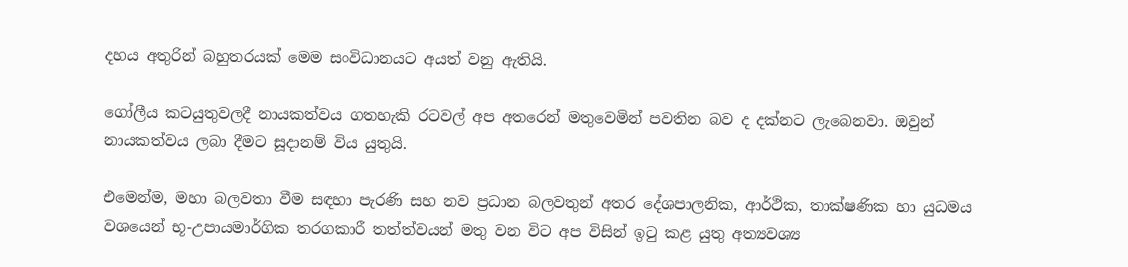දහය අතුරින් බහුතරයක් මෙම සංවිධානයට අයත් වනු ඇතියි.

ගෝලීය කටයුතුවලදී නායකත්වය ගතහැකි රටවල් අප අතරෙන් මතුවෙමින් පවතින බව ද දක්නට ලැබෙනවා. ඔවුන් නායකත්වය ලබා දීමට සූදානම් විය යුතුයි.

එමෙන්ම, මහා බලවතා වීම සඳහා පැරණි සහ නව ප්‍රධාන බලවතුන් අතර දේශපාලනික, ආර්ථික, තාක්ෂණික හා යුධමය වශයෙන් භූ-උපායමාර්ගික තරගකාරී තත්ත්වයන් මතු වන විට අප විසින් ඉටු කළ යුතු අත්‍යවශ්‍ය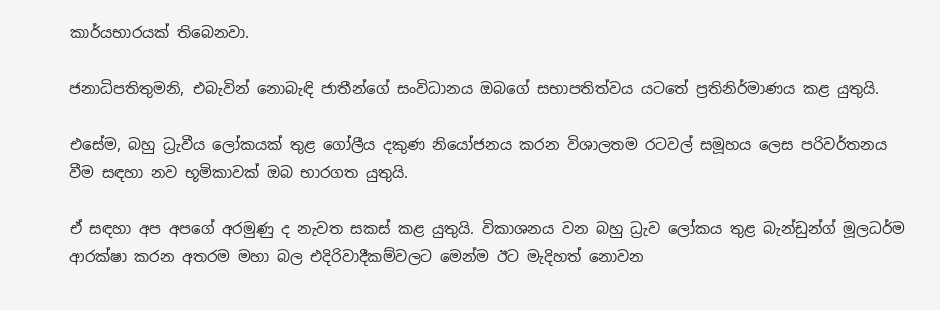කාර්යභාරයක් තිබෙනවා.

ජනාධිපතිතුමනි, එබැවින් නොබැඳි ජාතීන්ගේ සංවිධානය ඔබගේ සභාපතිත්වය යටතේ ප්‍රතිනිර්මාණය කළ යුතුයි.

එසේම, බහු ධ්‍රැවීය ලෝකයක් තුළ ගෝලීය දකුණ නියෝජනය කරන විශාලතම රටවල් සමූහය ලෙස පරිවර්තනය වීම සඳහා නව භූමිකාවක් ඔබ භාරගත යුතුයි.

ඒ සඳහා අප අපගේ අරමුණු ද නැවත සකස් කළ යුතුයි. විකාශනය වන බහු ධ්‍රැව ලෝකය තුළ බැන්ඩුන්ග් මූලධර්ම ආරක්ෂා කරන අතරම මහා බල එදිරිවාදීකම්වලට මෙන්ම ඊට මැදිහත් නොවන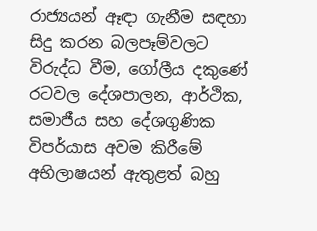රාජ්‍යයන් ඈඳා ගැනීම සඳහා සිදු කරන බලපෑම්වලට විරුද්ධ වීම, ගෝලීය දකුණේ රටවල දේශපාලන, ආර්ථික, සමාජීය සහ දේශගුණික විපර්යාස අවම කිරීමේ අභිලාෂයන් ඇතුළත් බහු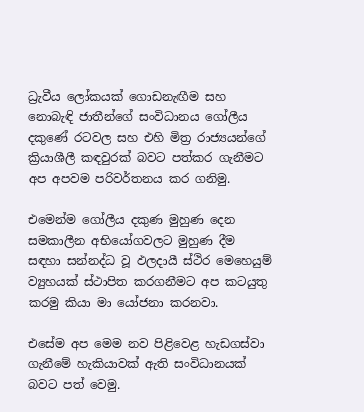ධ්‍රැවීය ලෝකයක් ගොඩනැඟීම සහ නොබැඳි ජාතීන්ගේ සංවිධානය ගෝලීය දකුණේ රටවල සහ එහි මිත්‍ර රාජ්‍යයන්ගේ ක්‍රියාශීලී කඳවුරක් බවට පත්කර ගැනීමට අප අපවම පරිවර්තනය කර ගනිමු.

එමෙන්ම ගෝලීය දකුණ මුහුණ දෙන සමකාලීන අභියෝගවලට මුහුණ දීම සඳහා සන්නද්ධ වූ ඵලදායී ස්ථිර මෙහෙයුම් ව්‍යුහයක් ස්ථාපිත කරගනීමට අප කටයුතු කරමු කියා මා යෝජනා කරනවා.

එසේම අප මෙම නව පිළිවෙළ හැඩගස්වා ගැනීමේ හැකියාවක් ඇති සංවිධානයක් බවට පත් වෙමු.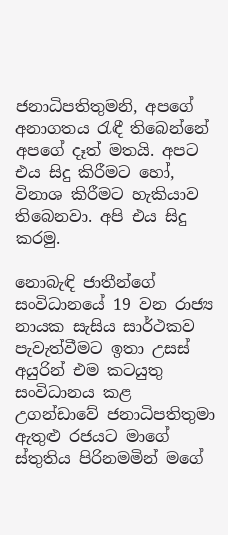ජනාධිපතිතුමනි, අපගේ අනාගතය රැඳී තිබෙන්නේ අපගේ දෑත් මතයි. අපට එය සිදු කිරීමට හෝ, විනාශ කිරීමට හැකියාව තිබෙනවා. අපි එය සිදු කරමු.

නොබැඳි ජාතීන්ගේ සංවිධානයේ 19 වන රාජ්‍ය නායක සැසිය සාර්ථකව පැවැත්වීමට ඉතා උසස් අයුරින් එම කටයුතු සංවිධානය කළ උගන්ඩාවේ ජනාධිපතිතුමා ඇතුළු රජයට මාගේ ස්තුතිය පිරිනමමින් මගේ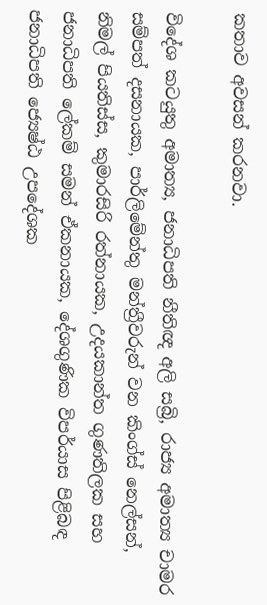කතාව අවසන් කරනවා.

විදේශ කටයුතු අමාත්‍ය, ජනාධිපති නීතිඥ අලි සබ්‍රි, රාජ්‍ය අමාත්‍ය චාමර සම්පත් දසනායක, පාර්ලිමේන්තු මන්ත්‍රීවරුන් වන කිංග්ස් නෙල්සන්, නිමල් පියතිස්ස, කුමාරසිරි රත්නායක, උදයකාන්ත ගුණතිලක සහ ජනාධිපති ලේකම් සමන් ඒකනායක, දේශගුණික විපර්යාස පිළිබඳ ජනාධිපති ජ්‍යෙෂ්ඨ උපදේශක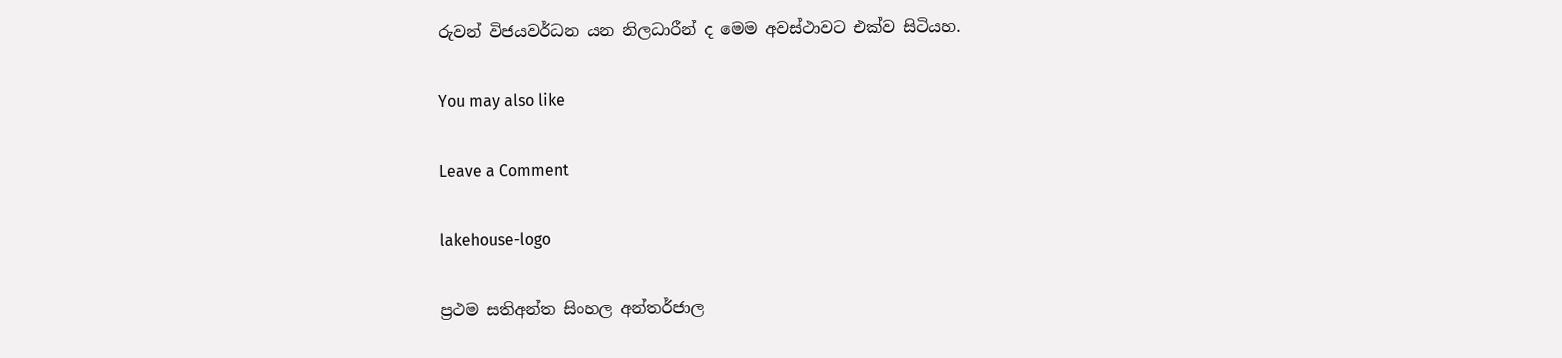රුවන් විජයවර්ධන යන නිලධාරීන් ද මෙම අවස්ථාවට එක්ව සිටියහ.

You may also like

Leave a Comment

lakehouse-logo

ප්‍රථම සතිඅන්ත සිංහල අන්තර්ජාල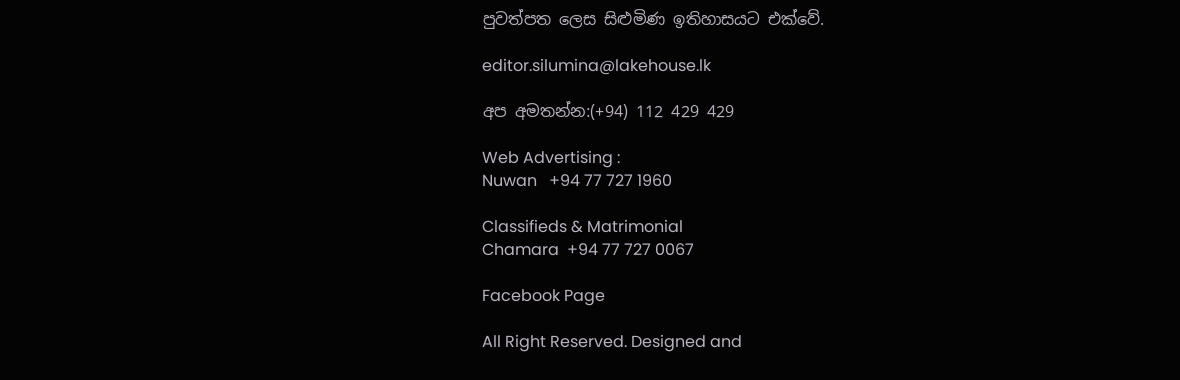පුවත්පත ලෙස සිළුමිණ ඉතිහාසයට එක්වේ.

editor.silumina@lakehouse.lk

අප අමතන්න:(+94) 112 429 429

Web Advertising :
Nuwan   +94 77 727 1960

Classifieds & Matrimonial
Chamara  +94 77 727 0067

Facebook Page

All Right Reserved. Designed and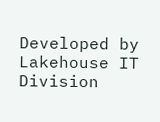Developed by Lakehouse IT Division